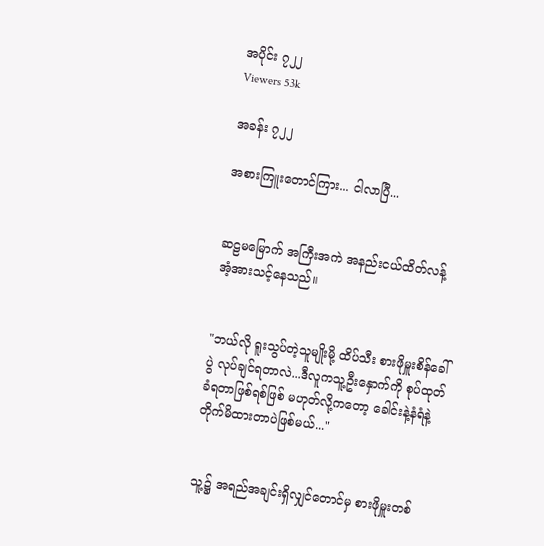အပိုင်း ၇၂၂
Viewers 53k

အခန်း ၇၂၂

အစားကြူးတောင်ကြား... ငါလာပြီ...


ဆဠမမြောက် အကြီးအကဲ အနည်းငယ်ထိတ်လန့် အံ့အားသင့်နေသည်။


"ဘယ်လို ရူးသွပ်တဲ့သူမျိုးမို့ ထိပ်သီး စားဖိုမှူးစိန်ခေါ်ပွဲ လုပ်ချင်ရတာလဲ...ဒီလူကသူ့ဦးနှောက်ကို စုပ်ထုတ်ခံရတာဖြစ်ရစ်ဖြစ် မဟုတ်လို့ကတော့ ခေါင်းနဲ့နံရံနဲ့ တိုက်မိထားတာပဲဖြစ်မယ်..."


သူ့၌ အရည်အချင်းရှိလျှင်တောင်မှ စားဖိုမှူးတစ်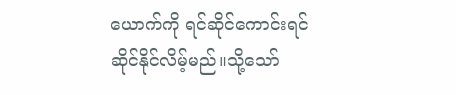ယောက်ကို ရင်ဆိုင်ကောင်းရင်ဆိုင်နိုင်လိမ့်မည်။သို့သော်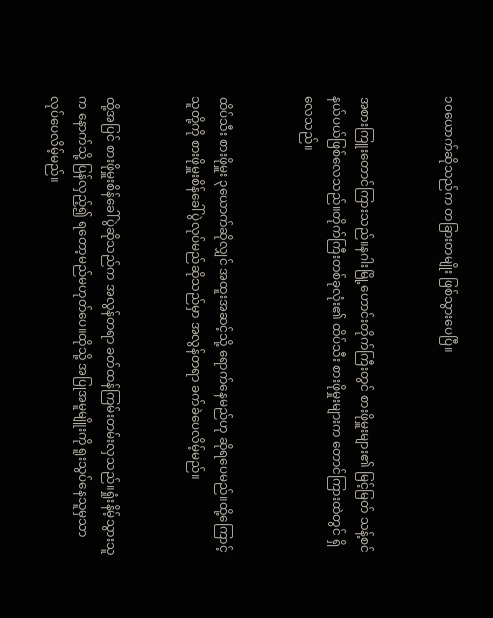၁၀ယောက်ဆိုသည်က တခြားတမျိုး ဖြစ်သွားပေပြီ။


အစားကြူးတောင်ကြားသည်။နဂါးမြို့ဟောင်းတိုက်ကြီးတွင် စားဖိုမှူးများ၏ မြင့်မြတ် သန့်စင်နယ်ပယ်ဖြစ်လေသည်။တိုက်ကြီးတစ်ခုလုံး၏ ထိပ်သီး စားဖိုမှုးများက တောင်ကြားထဲတွင် ရှိလေသည်။


ထိပ်သီး စားဖိုမှူး ၃ယောက်ဆိုလျှင် အထူးအဆင့်သို့ ရောက်နေမည်ဟု ဆိုရပေမည်။ထို့ကြောင့်သူတို့ကို စားဖိုမှူးစိန်ခေါ်ပွဲလုပ်မည်ဆိုသည်မှာ အလွန်တရာ ခက်ခဲပေလိမ့်မည်။


ထို့အပြင် စားဖိုမှူးစိန်ခေါ်ပွဲဆိုသည်က အလွန်တရာ ခတ်ထန်ကြမ်းတမ်းလှသည်။ရှုံးနိမ့်သွားသူက နောက်သို့ ပြန်လှည့်၍ ရတော့မည်မဟုတ်ပေ။ထိုသို့ အပြုအမူမျိူးကို ရူးသွပ်နေသူမှသာ လုပ်ပေလိမ့်မည်။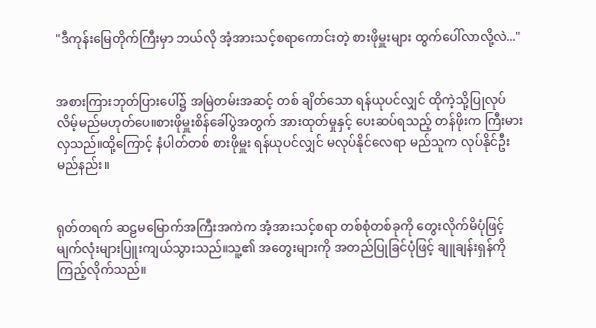"ဒီကုန်းမြေတိုက်ကြီးမှာ ဘယ်လို အံ့အားသင့်စရာကောင်းတဲ့ စားဖိုမှူးများ ထွက်ပေါ်လာလို့လဲ..."


အစားကြားဘုတ်ပြားပေါ်၌ အမြဲတမ်းအဆင့် တစ် ချိတ်သော ရန်ယုပင်လျှင် ထိုကဲ့သို့ပြုလုပ်လိမ့်မည်မဟုတ်ပေ။စားဖိုမှူးစိန်ခေါ်ပွဲအတွက် အားထုတ်မှုနှင့် ပေးဆပ်ရသည့် တန်ဖိုးက ကြီးမားလှသည်။ထို့ကြောင့် နံပါတ်တစ် စားဖိုမှူး ရန်ယုပင်လျှင် မလုပ်နိုင်လေရာ မည်သူက လုပ်နိုင်ဦးမည်နည်း။


ရုတ်တရက် ဆဠမမြောက်အကြီးအကဲက အံ့အားသင့်စရာ တစ်စုံတစ်ခုကို တွေးလိုက်မိပုံဖြင့် မျက်လုံးများပြူးကျယ်သွားသည်။သူ့၏ အတွေးများကို အတည်ပြုခြင်ပုံဖြင့် ချူချန်းရှန်ကို ကြည့်လိုက်သည်။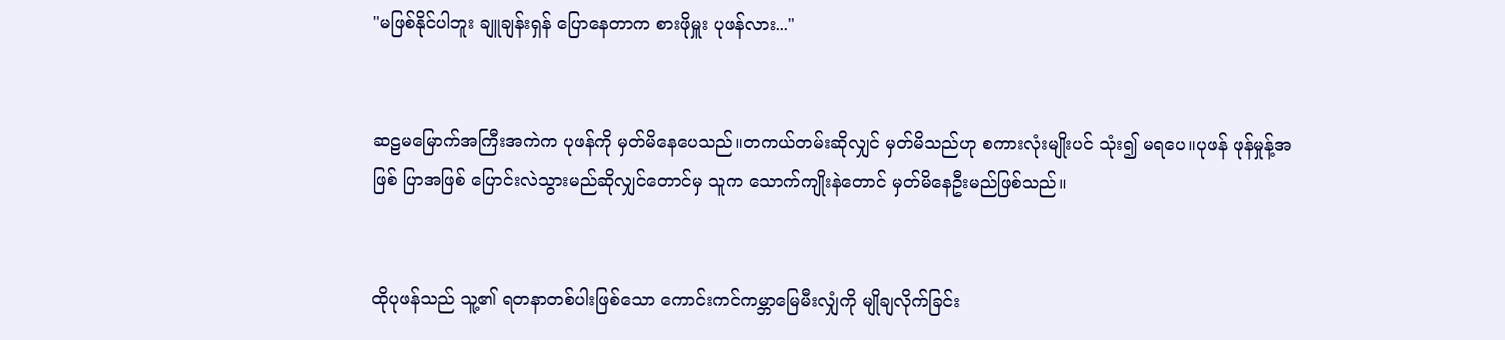"မဖြစ်နိုင်ပါဘူး ချူချန်းရှန် ပြောနေတာက စားဖိုမှူး ပုဖန်လား..."


ဆဠမမြောက်အကြီးအကဲက ပုဖန်ကို မှတ်မိနေပေသည်။တကယ်တမ်းဆိုလျှင် မှတ်မိသည်ဟု စကားလုံးမျိုးပင် သုံး၍ မရပေ။ပုဖန် ဖုန်မှုန့်အဖြစ် ပြာအဖြစ် ပြောင်းလဲသွားမည်ဆိုလျှင်တောင်မှ သူက သောက်ကျိုးနဲတောင် မှတ်မိနေဦးမည်ဖြစ်သည်။


ထိုပုဖန်သည် သူ့၏ ရတနာတစ်ပါးဖြစ်သော ကောင်းကင်ကမ္ဘာမြေမီးလျှံကို မျိုချလိုက်ခြင်း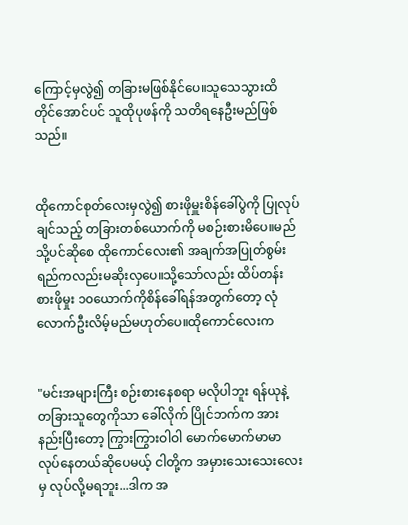ကြောင့်မှလွဲ၍ တခြားမဖြစ်နိုင်ပေ။သူသေသွားထိတိုင်အောင်ပင် သူထိုပုဖန်ကို သတိရနေဦးမည်ဖြစ်သည်။


ထိုကောင်စုတ်လေးမှလွဲ၍ စားဖိုမှူးစိန်ခေါ်ပွဲကို ပြုလုပ်ချင်သည့် တခြားတစ်ယောက်ကို မစဉ်းစားမိပေ။မည်သို့ပင်ဆိုစေ ထိုကောင်လေး၏ အချက်အပြုတ်စွမ်းရည်ကလည်းမဆိုးလှပေ။သို့သော်လည်း ထိပ်တန်း စားဖိုမှုး ၁၀ယောက်ကိုစိန်ခေါ်ရန်အတွက်တော့ လုံလောက်ဦးလိမ့်မည်မဟုတ်ပေ။ထိုကောင်လေးက


"မင်းအများကြီး စဉ်းစားနေစရာ မလိုပါဘူး ရန်ယုနဲ့ တခြားသူတွေကိုသာ ခေါ်လိုက် ပြိုင်ဘက်က အားနည်းပြီးတော့ ကြွားကြွားဝါဝါ မောက်မောက်မာမာ လုပ်နေတယ်ဆိုပေမယ့် ငါတို့က အမှားသေးသေးလေးမှ လုပ်လို့မရဘူး...ဒါက အ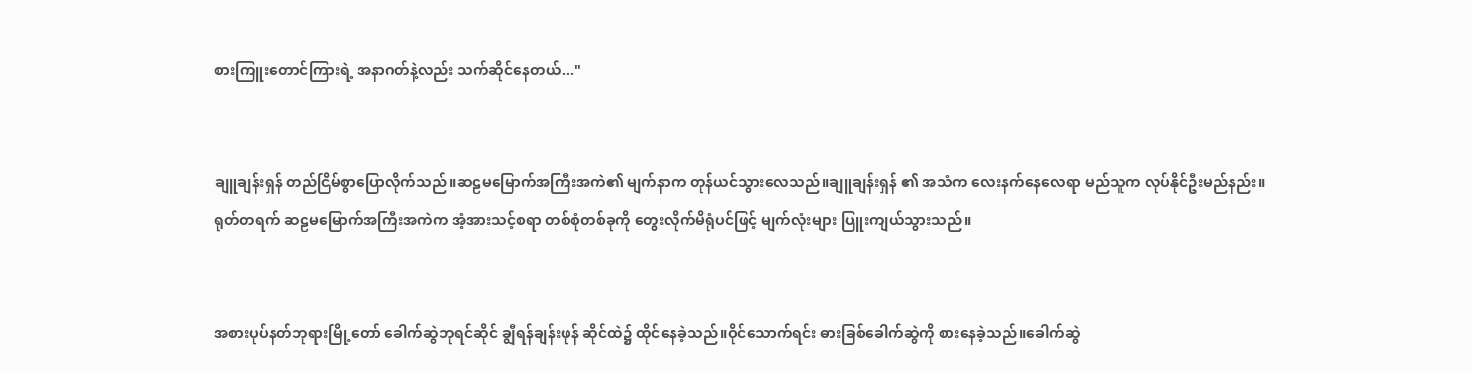စားကြူးတောင်ကြားရဲ့ အနာဂတ်နဲ့လည်း သက်ဆိုင်နေတယ်..."


ချူချန်းရှန် တည်ငြိမ်စွာပြောလိုက်သည်။ဆဠမမြောက်အကြီးအကဲ၏ မျက်နာက တုန်ယင်သွားလေသည်။ချူချန်းရှန် ၏ အသံက လေးနက်နေလေရာ မည်သူက လုပ်နိုင်ဦးမည်နည်း။ရုတ်တရက် ဆဠမမြောက်အကြီးအကဲက အံ့အားသင့်စရာ တစ်စုံတစ်ခုကို တွေးလိုက်မိရုံပင်ဖြင့် မျက်လုံးများ ပြူးကျယ်သွားသည်။


အစားပုပ်နတ်ဘုရားမြို့တော် ခေါက်ဆွဲဘုရင်ဆိုင် ချွီရန်ချန်းဖုန် ဆိုင်ထဲ၌ ထိုင်နေခဲ့သည်။ဝိုင်သောက်ရင်း ဓားခြစ်ခေါက်ဆွဲကို စားနေခဲ့သည်။ခေါက်ဆွဲ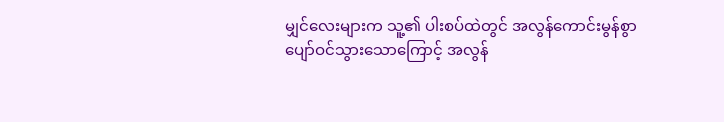မျှင်လေးများက သူ့၏ ပါးစပ်ထဲတွင် အလွန်ကောင်းမွန်စွာ ပျော်ဝင်သွားသောကြောင့် အလွန်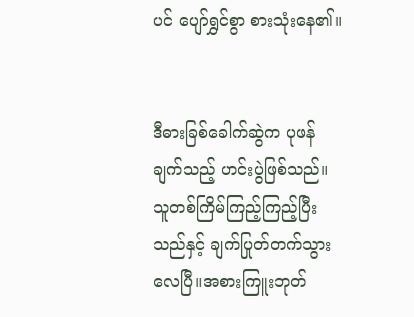ပင် ပျော်ရွှင်စွာ စားသုံးနေ၏။


ဒီဓားခြစ်ခေါက်ဆွဲက ပုဖန်ချက်သည့် ဟင်းပွဲဖြစ်သည်။သူတစ်ကြိမ်ကြည့်ကြည့်ပြီးသည်နှင့် ချက်ပြုတ်တက်သွားလေပြီ။အစားကြူးဘုတ်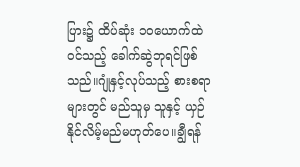ပြား၌ ထိပ်ဆုံး ၁၀ယောက်ထဲဝင်သည့် ခေါက်ဆွဲဘုရင်ဖြစ်သည်။ဂျုံနှင့်လုပ်သည့် စားစရာများတွင် မည်သူမှ သူနှင့် ယှဉ်နိုင်လိမ့်မည်မဟုတ်ပေ။ချွီရန်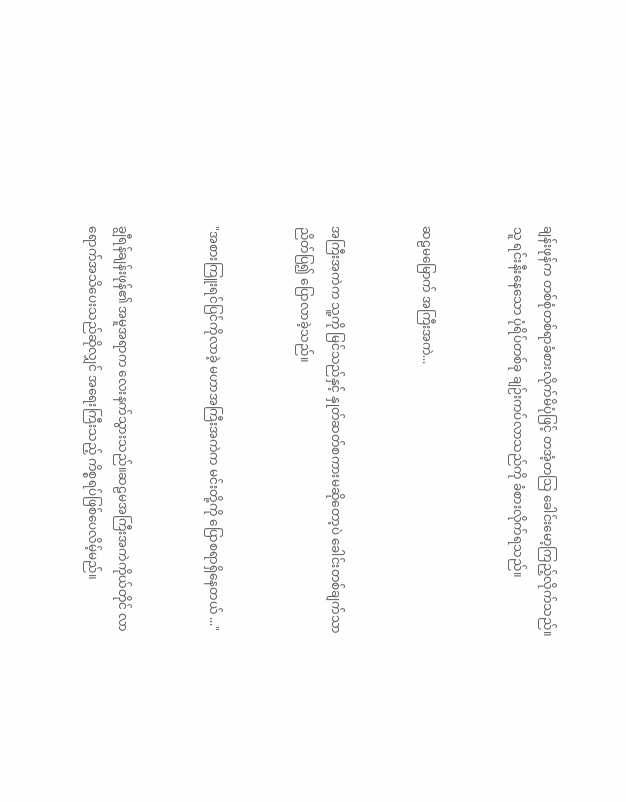ချန်းဖုန်က တစ်စုံတစ်ရာခံစားလိုက်မိပုံဖြင့် တအံ့တသြ ခေါင်းမော့ကြည့်လိုက်သည်။သူ ရင်းနီးနေသော ပုံရိပ်တစ်ခု ချဉ်းကပ်လာသည်ကို ခံစားလိုက်ရသည်။


ဆဠမမြောက် အကြီးအကဲ...


အကြီးအကဲက သူ့ကို မြင်သည်နှင့် နှုတ်ဆတ်စကားမဆိုတော့ပဲ ခေါင်းတစ်ချက်သာညိတ်ပြ၍ ပြောလာခဲ့သည်။


"အစားကြူးရင်ပြင်ကိုလာခဲ့ မဟာအကြီးအကဲက မင်းတို့ကို ပြောစရာရှိနေတယ် ..."


ချွီရန်ချန်းဖုန်၏ အမူအရာက လေးနက်သွားသည်။ဆဠမအကြီးအကဲကိုယ်တိုင် လာရောက်အသိပေးသည်ဆိုလျှင် အရေးကြီးသည့် ကိစ္စရပ်ဖြစ်ပေလိမ့်မည်။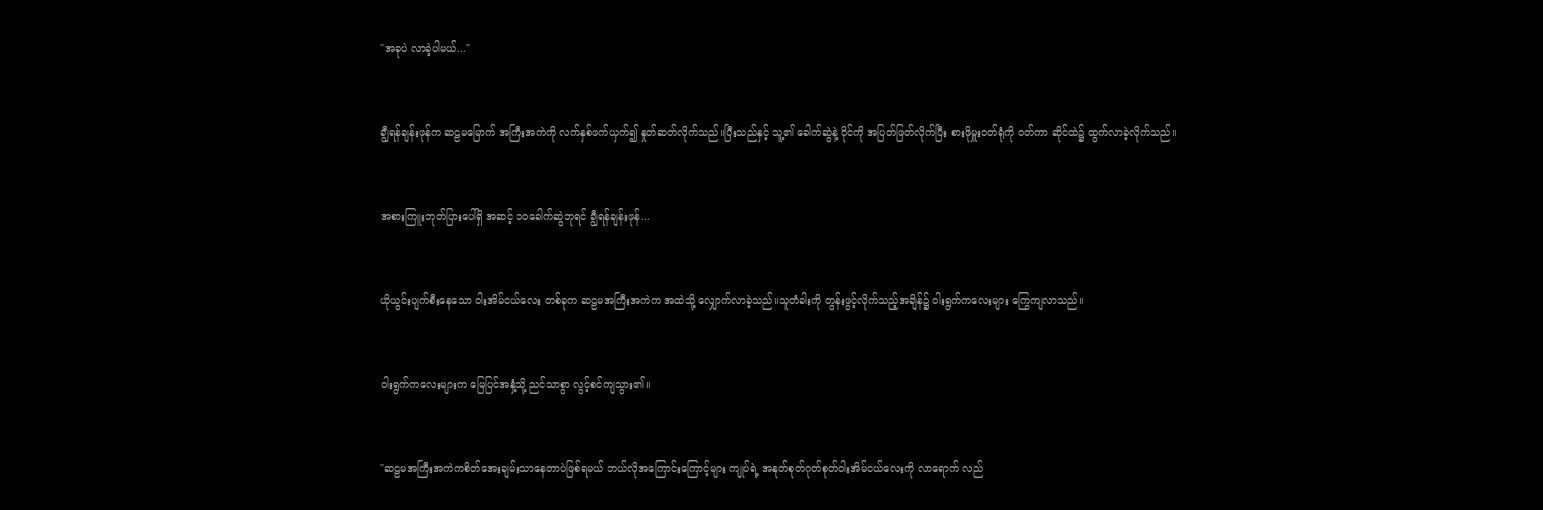"အခုပဲ လာခဲ့ပါမယ်..."


ချွီရန်ချန်းဖုန်က ဆဠမမြောက် အကြီးအကဲကို လက်နှစ်ဖက်ယှက်၍ နှုတ်ဆတ်လိုက်သည်။ပြီးသည်နှင့် သူ့၏ ခေါက်ဆွဲနဲ့ ဝိုင်ကို အပြတ်ဖြတ်လိုက်ပြီး စားဖိုမှူးဝတ်ရုံကို ဝတ်ကာ ဆိုင်ထဲ၌ ထွက်လာခဲ့လိုက်သည်။


အစားကြူးဘုတ်ပြားပေါ်ရှိ အဆင့် ၁၀ခေါက်ဆွဲဘုရင် ချွီရန်ချန်းဖုန်...


ယိုယွင်းပျက်စီးနေသော ဝါးအိမ်ငယ်လေး တစ်ခုက ဆဠမအကြီးအကဲက အထဲသို့ လျှောက်လာခဲ့သည်။သူတံခါးကို တွန်းဖွင့်လိုက်သည့်အချိန်၌ ဝါးရွက်ကလေးများ ကြွေကျလာသည်။


ဝါးရွက်ကလေးများက မြေပြင်အနှံ့သို့ ညင်သာစွာ လွင့်စင်ကျသွား၏။


"ဆဠမအကြီးအကဲကစိတ်အေးချမ်းသာနေတာပဲဖြစ်ရမယ် ဘယ်လိုအကြောင်းကြောင့်များ ကျုပ်ရဲ့ အနုတ်စုတ်ဂုတ်စုတ်ဝါးအိမ်ငယ်လေးကို လာရောက် လည်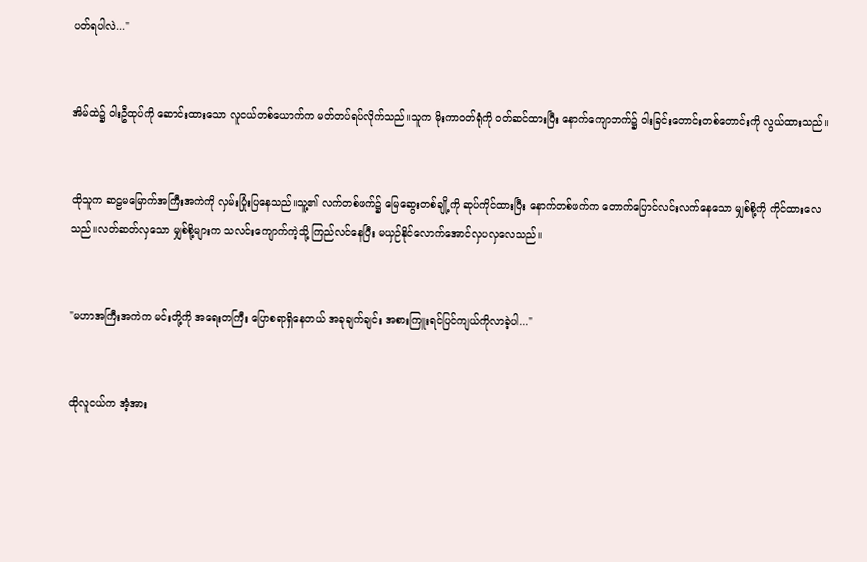ပတ်ရပါလဲ..."


အိမ်ထဲ၌ ဝါးဦထုပ်ကို ဆောင်းထားသော လူငယ်တစ်ယောက်က မတ်တပ်ရပ်လိုက်သည်။သူက မိုးကာဝတ်ရုံကို ဝတ်ဆင်ထားပြီး နောက်ကျောဘက်၌ ဝါးခြင်းတောင်းတစ်တောင်းကို လွယ်ထားသည်။


ထိုသူက ဆဠမမြောက်အကြီးအကဲကို လှမ်းပြုံးပြနေသည်။သူ့၏ လက်တစ်ဖက်၌ မြေဆွေးတစ်ချို့ကို ဆုပ်ကိုင်ထားပြီး နောက်တစ်ဖက်က တောက်ပြောင်လင်းလက်နေသော မျှစ်စို့ကို ကိုင်ထားလေသည်။လတ်ဆတ်လှသော မျှစ်စို့များက သလင်းကျောက်ကဲ့သို့ ကြည်လင်နေပြီး မယှဉ်နိုင်လောက်အောင်လှပလှလေသည်။


"မဟာအကြီးအကဲက မင်းတို့ကို အရေးတကြီး ပြောစရာရှိနေတယ် အခုချက်ချင်း အစားကြူးရင်ပြင်ကျယ်ကိုလာခဲ့ပါ..."


ထိုလူငယ်က အံ့အား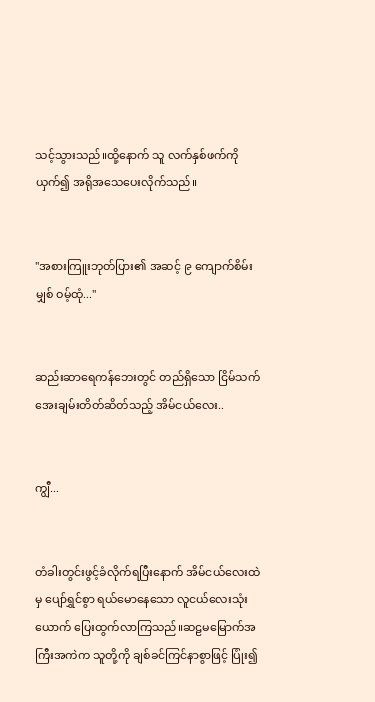သင့်သွားသည်။ထို့နောက် သူ လက်နှစ်ဖက်ကိုယှက်၍ အရိုအသေပေးလိုက်သည်။


"အစားကြူးဘုတ်ပြား၏ အဆင့် ၉ ကျောက်စိမ်းမျှစ် ဝမ့်ထုံ..."


ဆည်းဆာရေကန်ဘေးတွင် တည်ရှိသော ငြိမ်သက်အေးချမ်းတိတ်ဆိတ်သည့် အိမ်ငယ်လေး..


ကျွီ...


တံခါးတွင်းဖွင့်ခံလိုက်ရပြီးနောက် အိမ်ငယ်လေးထဲမှ ပျော်ရွှင်စွာ ရယ်မောနေသော လူငယ်လေးသုံးယောက် ပြေးထွက်လာကြသည်။ဆဠမမြောက်အကြီးအကဲက သူတို့ကို ချစ်ခင်ကြင်နာစွာဖြင့် ပြုံး၍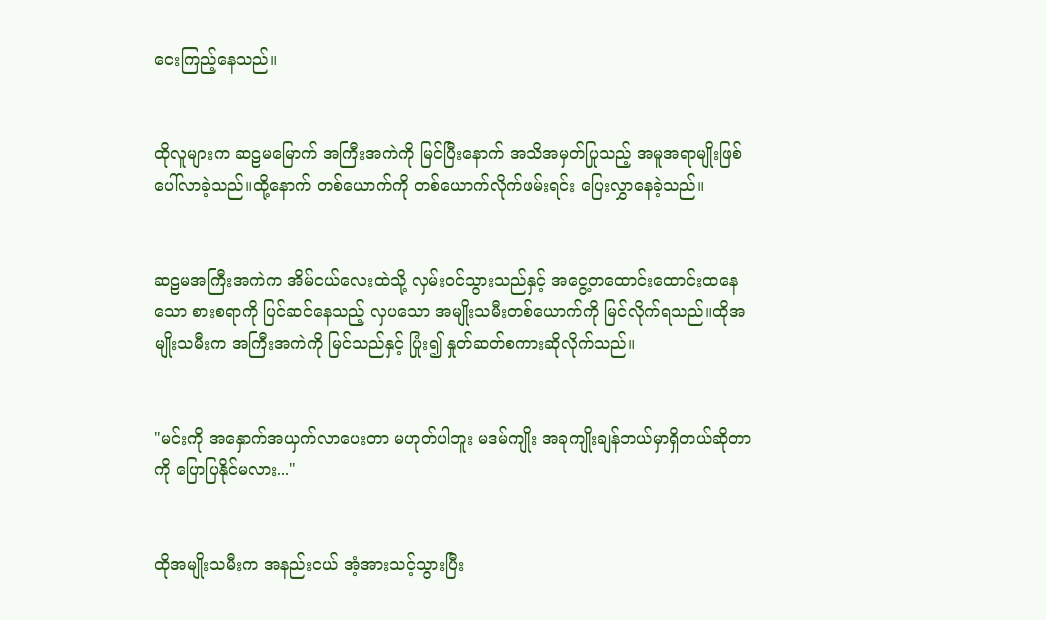ငေးကြည့်နေသည်။


ထိုလူများက ဆဠမမြောက် အကြီးအကဲကို မြင်ပြီးနောက် အသိအမှတ်ပြုသည့် အမူအရာမျိုးဖြစ်ပေါ်လာခဲ့သည်။ထို့နောက် တစ်ယောက်ကို တစ်ယောက်လိုက်ဖမ်းရင်း ပြေးလွှာနေခဲ့သည်။


ဆဠမအကြီးအကဲက အိမ်ငယ်လေးထဲသို့ လှမ်းဝင်သွားသည်နှင့် အငွေ့တထောင်းထောင်းထနေသော စားစရာကို ပြင်ဆင်နေသည့် လှပသော အမျိုးသမီးတစ်ယောက်ကို မြင်လိုက်ရသည်။ထိုအမျိုးသမီးက အကြီးအကဲကို မြင်သည်နှင့် ပြုံး၍ နှုတ်ဆတ်စကားဆိုလိုက်သည်။


"မင်းကို အနှောက်အယှက်လာပေးတာ မဟုတ်ပါဘူး မဒမ်ကျိုး အခုကျိုးချန်ဘယ်မှာရှိတယ်ဆိုတာကို ပြောပြနိုင်မလား..."


ထိုအမျိုးသမီးက အနည်းငယ် အံ့အားသင့်သွားပြီး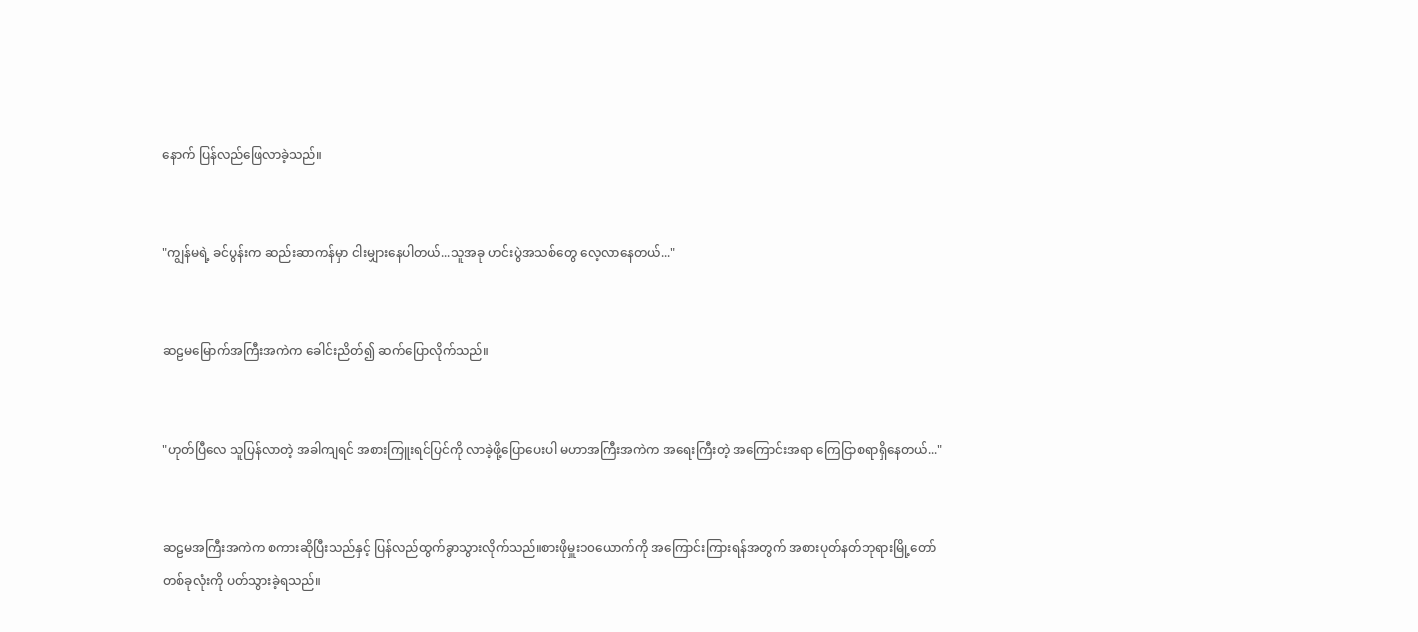နောက် ပြန်လည်ဖြေလာခဲ့သည်။


"ကျွန်မရဲ့ ခင်ပွန်းက ဆည်းဆာကန်မှာ ငါးမျှားနေပါတယ်...သူအခု ဟင်းပွဲအသစ်တွေ လေ့လာနေတယ်..."


ဆဠမမြောက်အကြီးအကဲက ခေါင်းညိတ်၍ ဆက်ပြောလိုက်သည်။


"ဟုတ်ပြီလေ သူပြန်လာတဲ့ အခါကျရင် အစားကြူးရင်ပြင်ကို လာခဲ့ဖို့ပြောပေးပါ မဟာအကြီးအကဲက အရေးကြီးတဲ့ အကြောင်းအရာ ကြေငြာစရာရှိနေတယ်..."


ဆဠမအကြီးအကဲက စကားဆိုပြီးသည်နှင့် ပြန်လည်ထွက်ခွာသွားလိုက်သည်။စားဖိုမှူး၁၀ယောက်ကို အကြောင်းကြားရန်အတွက် အစားပုတ်နတ်ဘုရားမြို့တော်တစ်ခုလုံးကို ပတ်သွားခဲ့ရသည်။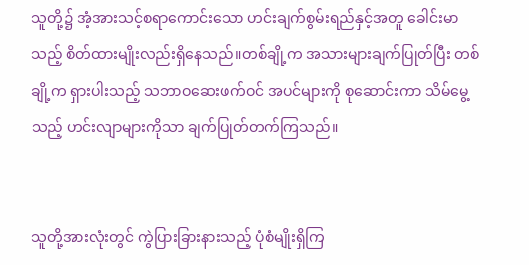သူတို့၌ အံ့အားသင့်စရာကောင်းသော ဟင်းချက်စွမ်းရည်နှင့်အတူ ခေါင်းမာသည့် စိတ်ထားမျိုးလည်းရှိနေသည်။တစ်ချို့က အသားများချက်ပြုတ်ပြီး တစ်ချို့က ရှားပါးသည့် သဘာဝဆေးဖက်ဝင် အပင်များကို စုဆောင်းကာ သိမ်မွေ့သည့် ဟင်းလျာများကိုသာ ချက်ပြုတ်တက်ကြသည်။


သူတို့အားလုံးတွင် ကွဲပြားခြားနားသည့် ပုံစံမျိုးရှိကြ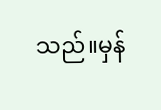သည်။မှန်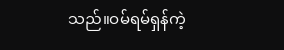သည်။ဝမ်ရမ်ရှန်ကဲ့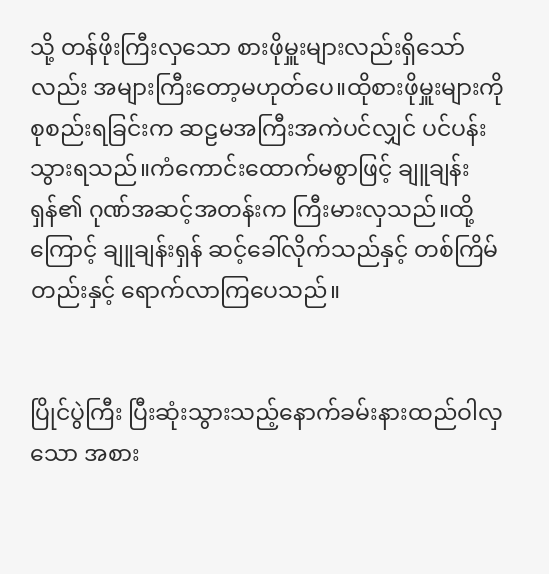သို့ တန်ဖိုးကြီးလှသော စားဖိုမှူးများလည်းရှိသော်လည်း အများကြီးတော့မဟုတ်ပေ။ထိုစားဖိုမှူးများကို စုစည်းရခြင်းက ဆဠမအကြီးအကဲပင်လျှင် ပင်ပန်းသွားရသည်။ကံကောင်းထောက်မစွာဖြင့် ချူချန်းရှန်၏ ဂုဏ်အဆင့်အတန်းက ကြီးမားလှသည်။ထို့ကြောင့် ချူချန်းရှန် ဆင့်ခေါ်လိုက်သည်နှင့် တစ်ကြိမ်တည်းနှင့် ရောက်လာကြပေသည်။


ပြိုင်ပွဲကြီး ပြီးဆုံးသွားသည့်နောက်ခမ်းနားထည်ဝါလှသော အစား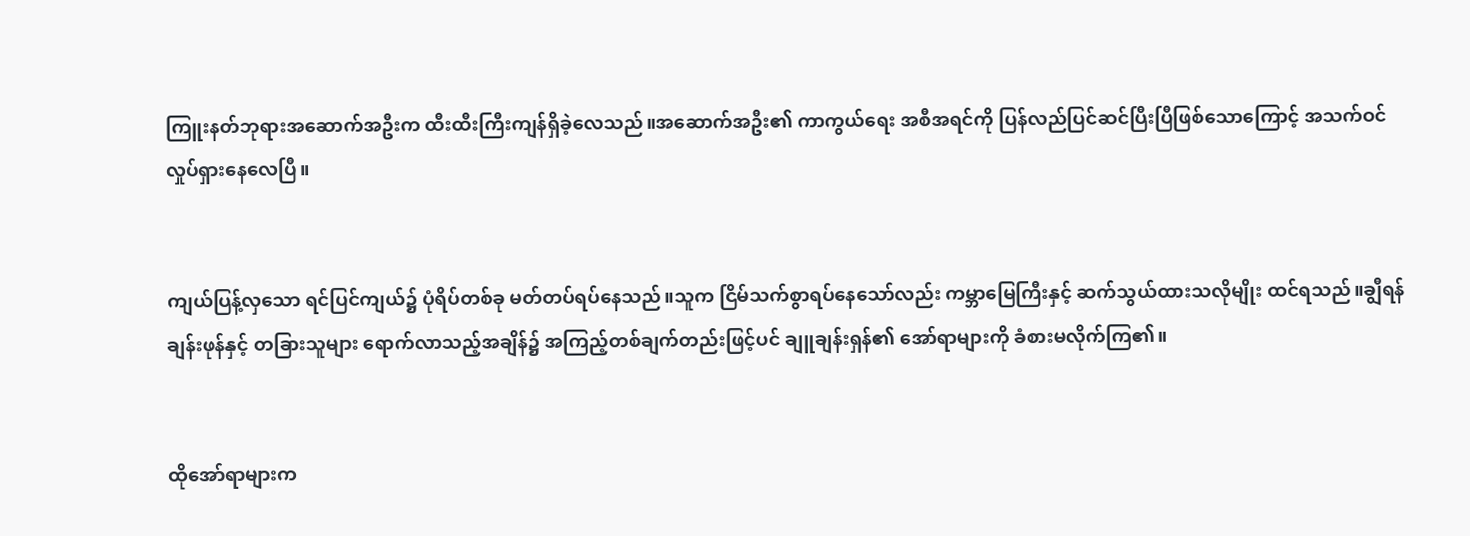ကြူးနတ်ဘုရားအဆောက်အဦးက ထီးထီးကြီးကျန်ရှိခဲ့လေသည်။အဆောက်အဦး၏ ကာကွယ်ရေး အစီအရင်ကို ပြန်လည်ပြင်ဆင်ပြီးပြီဖြစ်သောကြောင့် အသက်ဝင်လှုပ်ရှားနေလေပြီ။


ကျယ်ပြန့်လှသော ရင်ပြင်ကျယ်၌ ပုံရိပ်တစ်ခု မတ်တပ်ရပ်နေသည်။သူက ငြိမ်သက်စွာရပ်နေသော်လည်း ကမ္ဘာမြေကြီးနှင့် ဆက်သွယ်ထားသလိုမျိုး ထင်ရသည်။ချွီရန်ချန်းဖုန်နှင့် တခြားသူများ ရောက်လာသည့်အချိန်၌ အကြည့်တစ်ချက်တည်းဖြင့်ပင် ချူချန်းရှန်၏ အော်ရာများကို ခံစားမလိုက်ကြ၏။


ထိုအော်ရာများက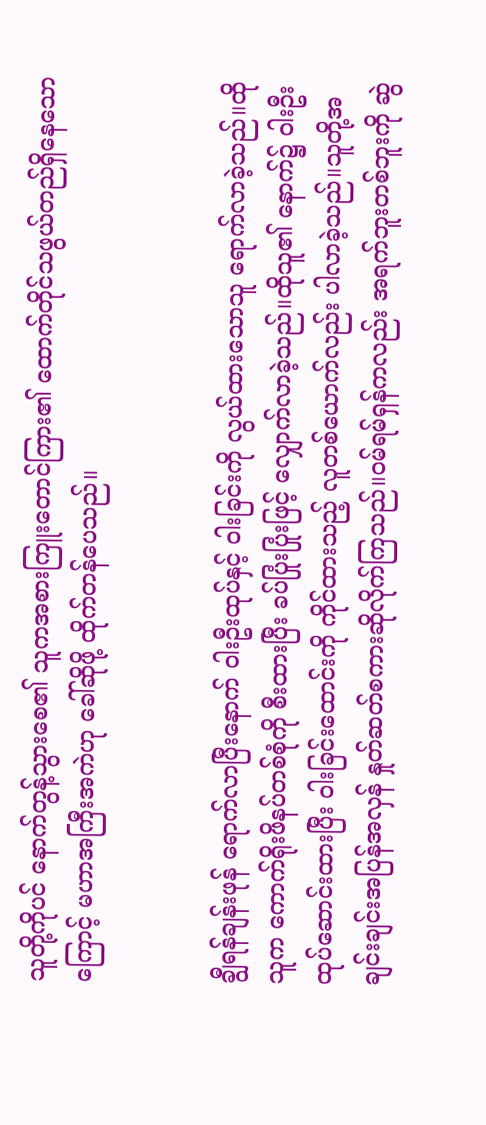သူတို့ကိုပင် နောက်တွန့်သွားစေ၏ သူကအစားကြူးတောင်ကြား၏ ထောက်တိုင်သဖွယ်တည်ရှိနေသောကြောင့် မဟာအကြီးအကဲဟု ခေါ်ဆိုဖို့ ထိုက်တန်ပေသည်။


ချွီရန်ချန်းဖုန် ရောက်လာပြီးနောက် ဝါးဦးထုပ်နှင့် ဝါးခြင်းကို လွယ်ထားသောသူ ရောက်လာခဲ့သည်။ထိုသူက ကောက်ရိုးဖိနပ်တစ်စုံကို စီးထားပြီး ခပ်ပြုံးပြုံးဖြင့် လျှောက်လာခဲ့သည်။ထိုသူ၏ နောက်၌ ဝါးဦးထုပ်ဆောင်းထားပြီး ဝါးခြင်းထောင်းကို ကိုင်ထားသည့် လူတစ်ယောက်လည်း ပါလာခဲ့သည်။သူတို့အချင်းချင်းအပြန်အလှန် နှုတ်ဆတ်စကားဆိုလိုက်ကြသည်။ဝမ်ရမ်ရှန်ကလည်း အရက်ဘူးတစ်ဘူးကို ဆွဲ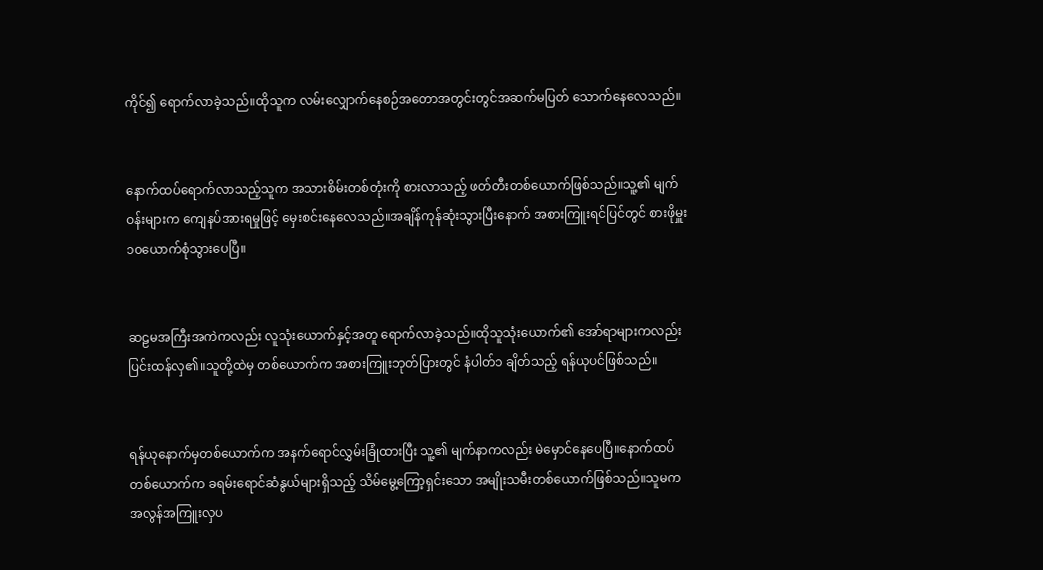ကိုင်၍ ရောက်လာခဲ့သည်။ထိုသူက လမ်းလျှောက်နေစဉ်အတောအတွင်းတွင်အဆက်မပြတ် သောက်နေလေသည်။


နောက်ထပ်ရောက်လာသည့်သူက အသားစိမ်းတစ်တုံးကို စားလာသည့် ဖတ်တီးတစ်ယောက်ဖြစ်သည်။သူ့၏ မျက်ဝန်းများက ကျေနပ်အားရမှုဖြင့် မှေးစင်းနေလေသည်။အချိန်ကုန်ဆုံးသွားပြီးနောက် အစားကြူးရင်ပြင်တွင် စားဖိုမှူး ၁၀ယောက်စုံသွားပေပြီ။


ဆဠမအကြီးအကဲကလည်း လူသုံးယောက်နှင့်အတူ ရောက်လာခဲ့သည်။ထိုသူသုံးယောက်၏ အော်ရာများကလည်း ပြင်းထန်လှ၏။သူတို့ထဲမှ တစ်ယောက်က အစားကြူးဘုတ်ပြားတွင် နံပါတ်၁ ချိတ်သည့် ရန်ယုပင်ဖြစ်သည်။


ရန်ယုနောက်မှတစ်ယောက်က အနက်ရောင်လွှမ်းခြုံထားပြီး သူ့၏ မျက်နာကလည်း မဲမှောင်နေပေပြီ။နောက်ထပ်တစ်ယောက်က ခရမ်းရောင်ဆံနွယ်များရှိသည့် သိမ်မွေ့ကြော့ရှင်းသော အမျိုးသမီးတစ်ယောက်ဖြစ်သည်။သူမက အလွန်အကြူးလှပ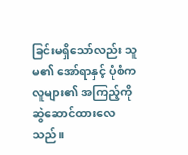ခြင်းမရှိသော်လည်း သူမ၏ အော်ရာနှင့် ပုံစံက လူများ၏ အကြည့်ကို ဆွဲဆောင်ထားလေသည်။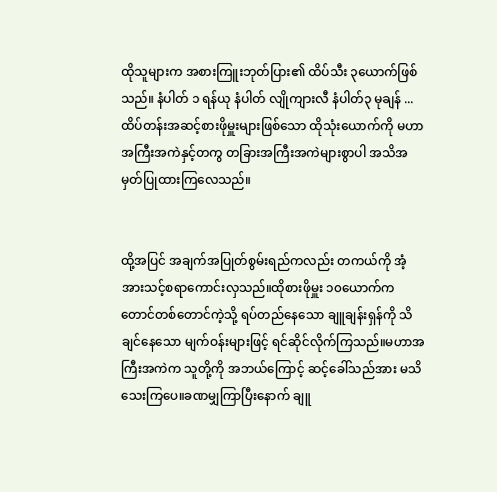ထိုသူများက အစားကြူးဘုတ်ပြား၏ ထိပ်သီး ၃ယောက်ဖြစ်သည်။ နံပါတ် ၁ ရန်ယု နံပါတ် လျိုကျားလီ နံပါတ်၃ မုချန် ...ထိပ်တန်းအဆင့်စားဖိုမှူးများဖြစ်သော ထိုသုံးယောက်ကို မဟာအကြီးအကဲနှင့်တကွ တခြားအကြီးအကဲများစွာပါ အသိအမှတ်ပြုထားကြလေသည်။


ထို့အပြင် အချက်အပြုတ်စွမ်းရည်ကလည်း တကယ်ကို အံ့အားသင့်စရာကောင်းလှသည်။ထိုစားဖိုမှူး ၁၀ယောက်က တောင်တစ်တောင်ကဲ့သို့ ရပ်တည်နေသော ချူချန်းရှန်ကို သိချင်နေသော မျက်ဝန်းများဖြင့် ရင်ဆိုင်လိုက်ကြသည်။မဟာအကြီးအကဲက သူတို့ကို အဘယ်ကြောင့် ဆင့်ခေါ်သည်အား မသိသေးကြပေ။ခဏမျှကြာပြီးနောက် ချူ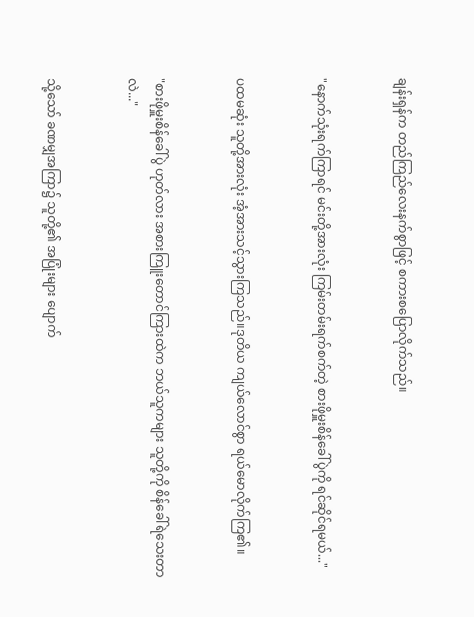ချန်းရှန်က တည်ကြည်လေးနက်စွာဖြင့် စကားစပြောလိုက်သည်။


"နောက်သုံးရက်ကြာရင် မင်းတို့အားလုံး ကြမ်းတမ်းရက်စက်တဲ့ စားဖိုမှူးစိန်ခေါ်ပွဲကို ရင်ဆိုင်ရမယ်..."


ပထမဆုံး သူတို့အားလုံး အံ့အားသင့်သွားကြသည်။ဒုတိယ ကျယ်လောင်စွာ ရယ်မောလိုက်ကြ၏။


"စားဖိုမှူးစိန်ခေါ်ပွဲ ဟုတ်လား အစားကြူးတောင်ကြားထဲက ဘယ်သူကများ သူတို့ကို စိန်ခေါ်ရဲသေးတာလဲ..."


သို့သော် ခဏမျှအကြာ၌ သူတို့၏ အပြုံးများ ပျောက်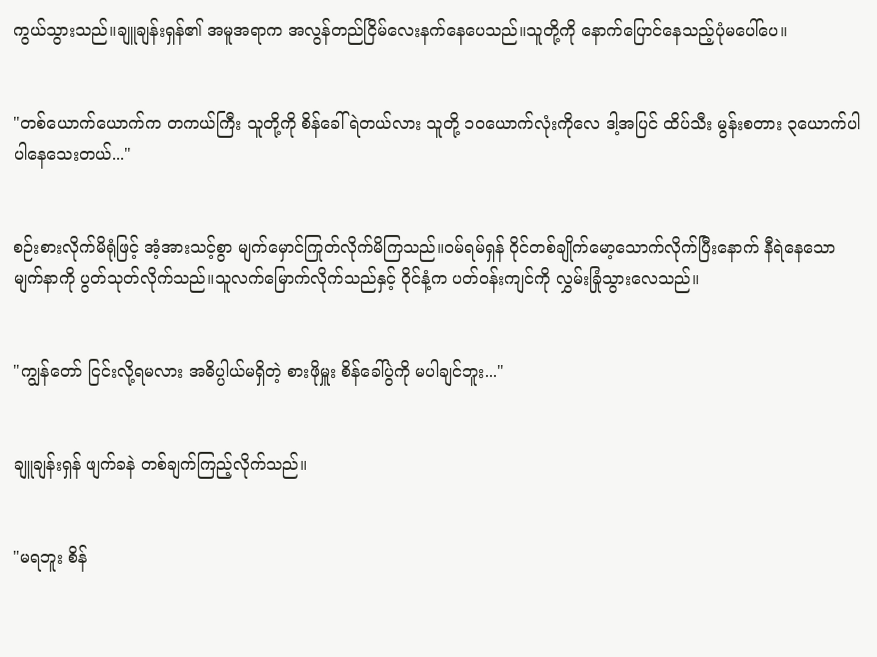ကွယ်သွားသည်။ချူချန်းရှန်၏ အမူအရာက အလွန်တည်ငြိမ်လေးနက်နေပေသည်။သူတို့ကို နောက်ပြောင်နေသည့်ပုံမပေါ်ပေ။


"တစ်ယောက်ယောက်က တကယ်ကြီး သူတို့ကို စိန်ခေါ်ရဲတယ်လား သူတို့ ၁၀ယောက်လုံးကိုလေ ဒါ့အပြင် ထိပ်သီး မွန်းစတား ၃ယောက်ပါ ပါနေသေးတယ်..."


စဉ်းစားလိုက်မိရုံဖြင့် အံ့အားသင့်စွာ မျက်မှောင်ကြုတ်လိုက်မိကြသည်။ဝမ်ရမ်ရှန် ဝိုင်တစ်ချိုက်မော့သောက်လိုက်ပြီးနောက် နီရဲနေသော မျက်နာကို ပွတ်သုတ်လိုက်သည်။သူလက်မြောက်လိုက်သည်နှင့် ဝိုင်နံ့က ပတ်ဝန်းကျင်ကို လွှမ်းခြုံသွားလေသည်။


"ကျွန်တော် ငြင်းလို့ရမလား အဓိပ္ပါယ်မရှိတဲ့ စားဖိုမှူး စိန်ခေါ်ပွဲကို မပါချင်ဘူး..."


ချူချန်းရှန် ဖျက်ခနဲ တစ်ချက်ကြည့်လိုက်သည်။


"မရဘူး စိန်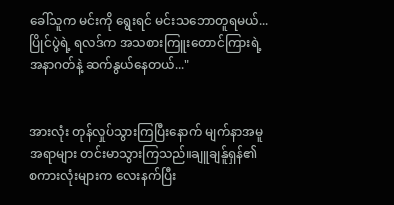ခေါ်သူက မင်းကို ရွေးရင် မင်းသဘောတူရမယ်...ပြိုင်ပွဲရဲ့ ရလဒ်က အသစားကြူးတောင်ကြားရဲ့အနာဂတ်နဲ့ ဆက်နွယ်နေတယ်..."


အားလုံး တုန်လှုပ်သွားကြပြီးနောက် မျက်နာအမူအရာများ တင်းမာသွားကြသည်။ချူချန်ူရှန်၏ စကားလုံးများက လေးနက်ပြီး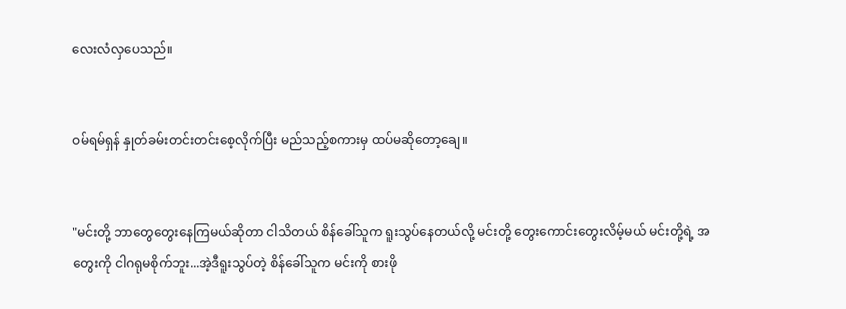လေးလံလှပေသည်။


ဝမ်ရမ်ရှန် နှုတ်ခမ်းတင်းတင်းစေ့လိုက်ပြီး မည်သည့်စကားမှ ထပ်မဆိုတော့ချေ။


"မင်းတို့ ဘာတွေတွေးနေကြမယ်ဆိုတာ ငါသိတယ် စိန်ခေါ်သူက ရူးသွပ်နေတယ်လို့ မင်းတို့ တွေးကောင်းတွေးလိမ့်မယ် မင်းတို့ရဲ့ အတွေးကို ငါဂရုမစိုက်ဘူး...အဲ့ဒီရူးသွပ်တဲ့ စိန်ခေါ်သူက မင်းကို စားဖို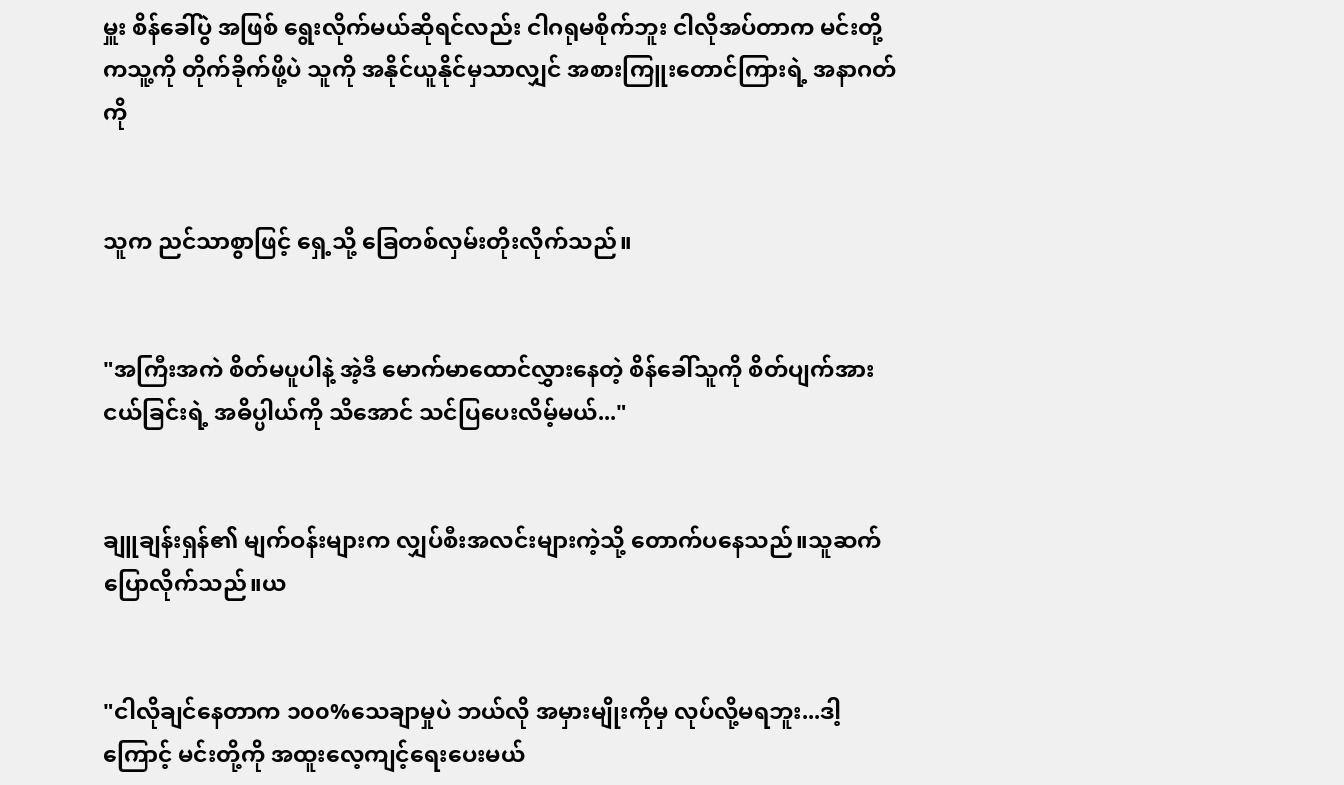မှူး စိန်ခေါ်ပွဲ အဖြစ် ရွေးလိုက်မယ်ဆိုရင်လည်း ငါဂရုမစိုက်ဘူး ငါလိုအပ်တာက မင်းတို့ကသူ့ကို တိုက်ခိုက်ဖို့ပဲ သူကို အနိုင်ယူနိုင်မှသာလျှင် အစားကြူးတောင်ကြားရဲ့ အနာဂတ်ကို


သူက ညင်သာစွာဖြင့် ရှေ့သို့ ခြေတစ်လှမ်းတိုးလိုက်သည်။


"အကြီးအကဲ စိတ်မပူပါနဲ့ အဲ့ဒီ မောက်မာထောင်လွှားနေတဲ့ စိန်ခေါ်သူကို စိတ်ပျက်အားငယ်ခြင်းရဲ့ အဓိပ္ပါယ်ကို သိအောင် သင်ပြပေးလိမ့်မယ်..."


ချူချန်းရှန်၏ မျက်ဝန်းများက လျှပ်စီးအလင်းများကဲ့သို့ တောက်ပနေသည်။သူဆက်ပြောလိုက်သည်။ယ


"ငါလိုချင်နေတာက ၁၀၀%သေချာမှုပဲ ဘယ်လို အမှားမျိုးကိုမှ လုပ်လို့မရဘူး...ဒါ့ကြောင့် မင်းတို့ကို အထူးလေ့ကျင့်ရေးပေးမယ်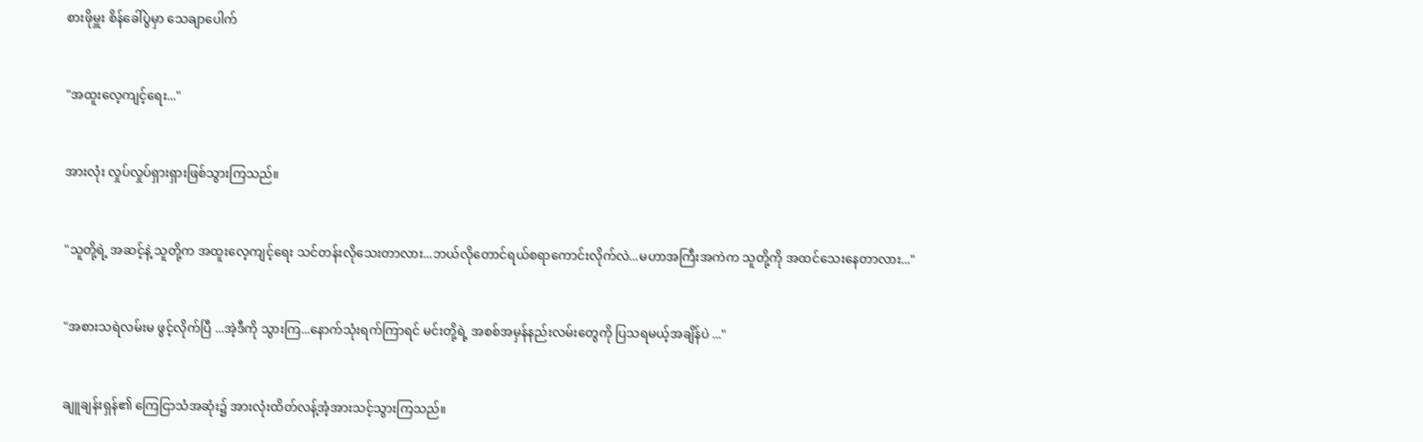စားဖိုမှူး စိန်ခေါ်ပွဲမှာ သေချာပေါက်


"အထူးလေ့ကျင့်ရေး..."


အားလုံး လှုပ်လှုပ်ရှားရှားဖြစ်သွားကြသည်။


"သူတို့ရဲ့ အဆင့်နဲ့ သူတို့က အထူးလေ့ကျင့်ရေး သင်တန်းလိုသေးတာလား...ဘယ်လိုတောင်ရယ်စရာကောင်းလိုက်လဲ...မဟာအကြီးအကဲက သူတို့ကို အထင်သေးနေတာလား..."


"အစားသရဲလမ်းမ ဖွင့်လိုက်ပြီ ...အဲ့ဒီကို သွားကြ...နောက်သုံးရက်ကြာရင် မင်းတို့ရဲ့ အစစ်အမှန်နည်းလမ်းတွေကို ပြသရမယ့်အချိန်ပဲ ..."


ချူချန်းရှန်၏ ကြေငြာသံအဆုံး၌ အားလုံးထိတ်လန့်အံ့အားသင့်သွားကြသည်။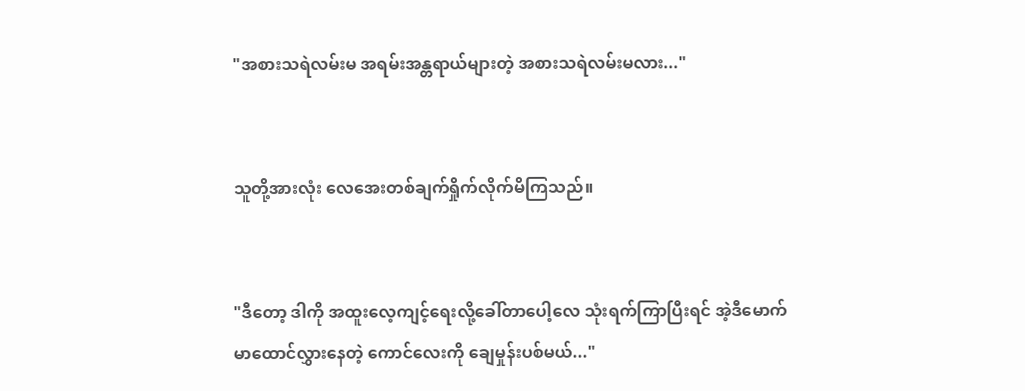"အစားသရဲလမ်းမ အရမ်းအန္တရာယ်များတဲ့ အစားသရဲလမ်းမလား..."


သူတို့အားလုံး လေအေးတစ်ချက်ရှိုက်လိုက်မိကြသည်။


"ဒီတော့ ဒါကို အထူးလေ့ကျင့်ရေးလို့ခေါ်တာပေါ့လေ သုံးရက်ကြာပြီးရင် အဲ့ဒီမောက်မာထောင်လွှားနေတဲ့ ကောင်လေးကို ချေမှုန်းပစ်မယ်..."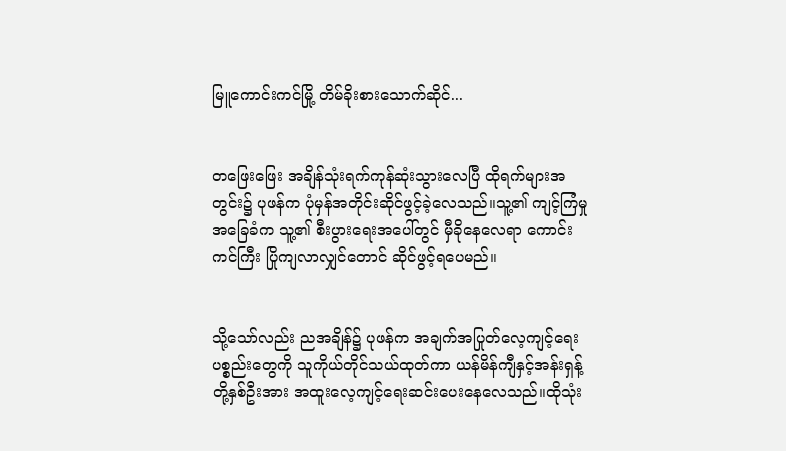မြူကောင်းကင်မြို့ တိမ်ခိုးစားသောက်ဆိုင်...


တဖြေးဖြေး အချိန်သုံးရက်ကုန်ဆုံးသွားလေပြီ ထိုရက်များအတွင်း၌ ပုဖန်က ပုံမှန်အတိုင်းဆိုင်ဖွင့်ခဲ့လေသည်။သူ့၏ ကျင့်ကြံမှု အခြေခံက သူ့၏ စီးပွားရေးအပေါ်တွင် မှီခိုနေလေရာ ကောင်းကင်ကြီး ပြိုကျလာလျှင်တောင် ဆိုင်ဖွင့်ရပေမည်။


သို့သော်လည်း ညအချိန်၌ ပုဖန်က အချက်အပြုတ်လေ့ကျင့်ရေးပစ္စည်းတွေကို သူကိုယ်တိုင်သယ်ထုတ်ကာ ယန်မိန်ကျီနှင့်အန်းရှန့်တို့နှစ်ဦးအား အထူးလေ့ကျင့်ရေးဆင်းပေးနေလေသည်။ထိုသုံး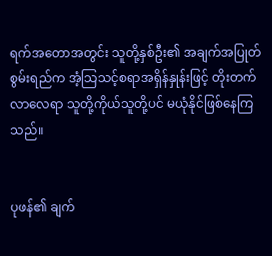ရက်အတောအတွင်း သူတို့နှစ်ဦး၏ အချက်အပြုတ်စွမ်းရည်က အံ့သြသင့်စရာအရှိန်နှုန်းဖြင့် တိုးတက်လာလေရာ သူတို့ကိုယ်သူတို့ပင် မယုံနိုင်ဖြစ်နေကြသည်။


ပုဖန်၏ ချက်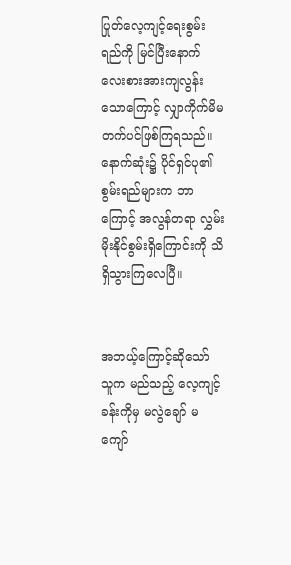ပြုတ်လေ့ကျင့်ရေးစွမ်းရည်ကို မြင်ပြီးနောက် လေးစားအားကျလွန်းသောကြောင့် လျှာကိုက်မိမတက်ပင်ဖြစ်ကြရသည်။နောက်ဆုံး၌ ပိုင်ရှင်ပု၏ စွမ်းရည်များက ဘာကြောင့် အလွန်တရာ လွှမ်းမိုးနိုင်စွမ်းရှိကြောင်းကို သိရှိသွားကြလေပြီ။


အဘယ့်ကြောင့်ဆိုသော် သူက မည်သည့် လေ့ကျင့်ခန်းကိုမှ မလွဲချော် မကျော်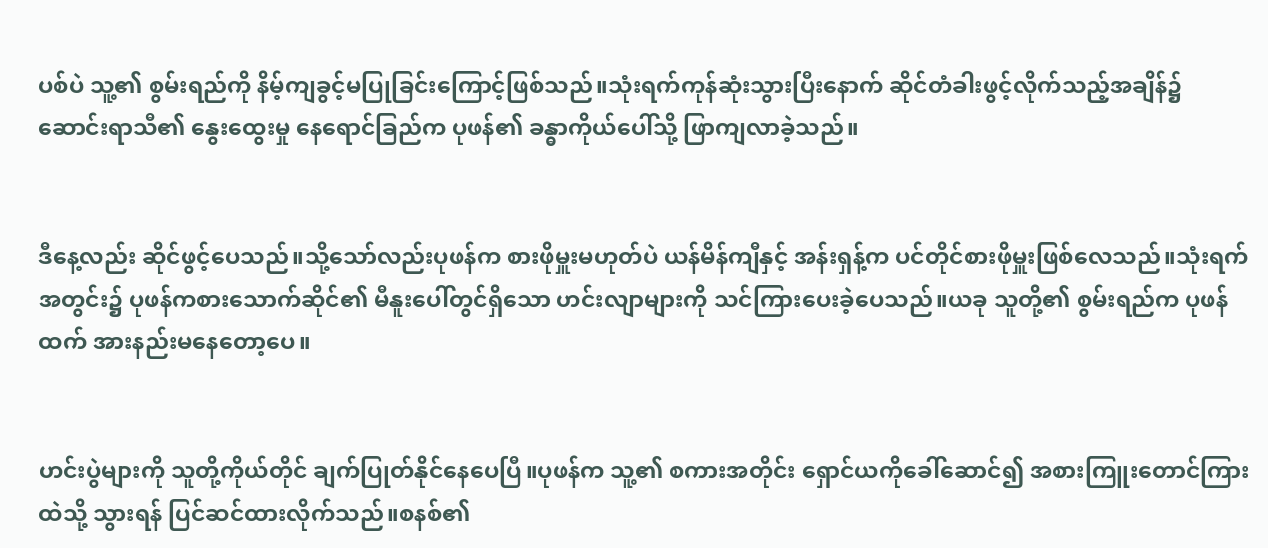ပစ်ပဲ သူ့၏ စွမ်းရည်ကို နိမ့်ကျခွင့်မပြုခြင်းကြောင့်ဖြစ်သည်။သုံးရက်ကုန်ဆုံးသွားပြီးနောက် ဆိုင်တံခါးဖွင့်လိုက်သည့်အချိန်၌ ဆောင်းရာသီ၏ နွေးထွေးမှု နေရောင်ခြည်က ပုဖန်၏ ခန္ဓာကိုယ်ပေါ်သို့ ဖြာကျလာခဲ့သည်။


ဒီနေ့လည်း ဆိုင်ဖွင့်ပေသည်။သို့သော်လည်းပုဖန်က စားဖိုမှူးမဟုတ်ပဲ ယန်မိန်ကျီနှင့် အန်းရှန့်က ပင်တိုင်စားဖိုမှူးဖြစ်လေသည်။သုံးရက်အတွင်း၌ ပုဖန်ကစားသောက်ဆိုင်၏ မီနူးပေါ်တွင်ရှိသော ဟင်းလျာများကို သင်ကြားပေးခဲ့ပေသည်။ယခု သူတို့၏ စွမ်းရည်က ပုဖန်ထက် အားနည်းမနေတော့ပေ။


ဟင်းပွဲများကို သူတို့ကိုယ်တိုင် ချက်ပြုတ်နိုင်နေပေပြီ။ပုဖန်က သူ့၏ စကားအတိုင်း ရှောင်ယကိုခေါ်ဆောင်၍ အစားကြူးတောင်ကြားထဲသို့ သွားရန် ပြင်ဆင်ထားလိုက်သည်။စနစ်၏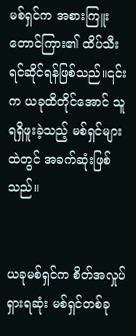မစ်ရှင်က အစားကြူးတောင်ကြား၏ ထိပ်သီး ရင်ဆိုင်ရန်ဖြစ်သည်။၎င်းက ယခုထိတိုင်အောင် သူရရှိဖူးခဲ့သည့် မစ်ရှင်များထဲတွင် အခက်ဆုံးဖြစ်သည်။


ယခုမစ်ရှင်က စိတ်အလှုပ်ရှားရဆုံး မစ်ရှင်တစ်ခု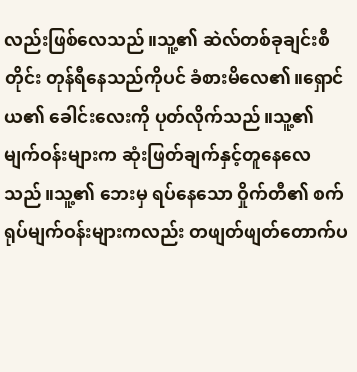လည်းဖြစ်လေသည်။သူ့၏ ဆဲလ်တစ်ခုချင်းစီတိုင်း တုန်ရီနေသည်ကိုပင် ခံစားမိလေ၏။ရှောင်ယ၏ ခေါင်းလေးကို ပုတ်လိုက်သည်။သူ့၏ မျက်ဝန်းများက ဆုံးဖြတ်ချက်နှင့်တူနေလေသည်။သူ့၏ ဘေးမှ ရပ်နေသော ဝှိုက်တီ၏ စက်ရုပ်မျက်ဝန်းများကလည်း တဖျတ်ဖျတ်တောက်ပ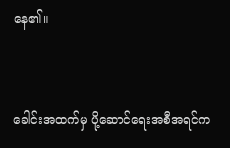နေ၏။


ခေါင်းအထက်မှ ပို့ဆောင်ရေးအစီအရင်က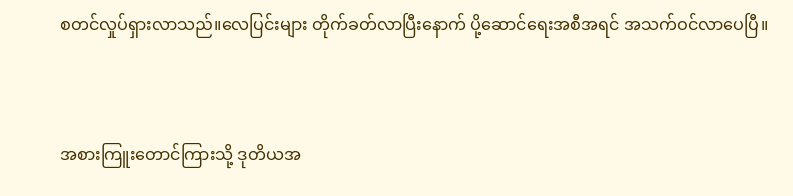စတင်လှုပ်ရှားလာသည်။လေပြင်းများ တိုက်ခတ်လာပြီးနောက် ပို့ဆောင်ရေးအစီအရင် အသက်ဝင်လာပေပြီ။


အစားကြူးတောင်ကြားသို့ ဒုတိယအ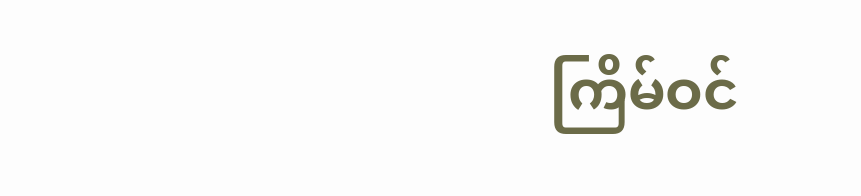ကြိမ်ဝင်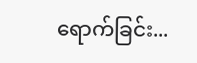ရောက်ခြင်း...